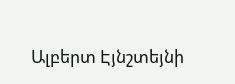Ալբերտ Էյնշտեյնի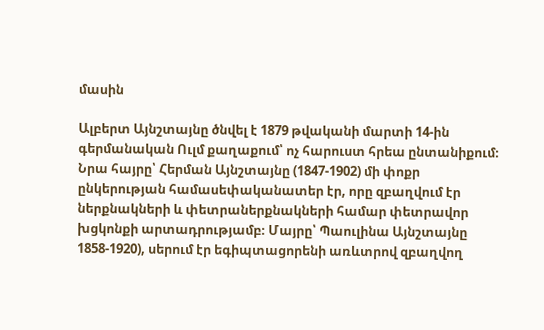մասին

Ալբերտ Այնշտայնը ծնվել է 1879 թվականի մարտի 14-ին գերմանական Ուլմ քաղաքում՝ ոչ հարուստ հրեա ընտանիքում։ Նրա հայրը՝ Հերման Այնշտայնը (1847-1902) մի փոքր ընկերության համասեփականատեր էր, որը զբաղվում էր ներքնակների և փետրաներքնակների համար փետրավոր խցկոնքի արտադրությամբ։ Մայրը՝ Պաուլինա Այնշտայնը 1858-1920), սերում էր եգիպտացորենի առևտրով զբաղվող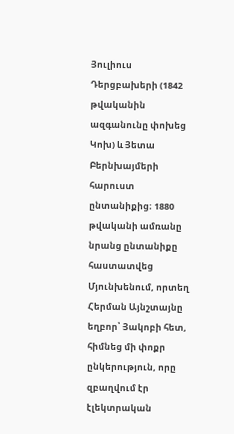Յուլիուս Դերցբախերի (1842 թվականին ազգանունը փոխեց Կոխ) և Յետա Բերնխայմերի հարուստ ընտանիքից։ 1880 թվականի ամռանը նրանց ընտանիքը հաստատվեց Մյունխենում, որտեղ Հերման Այնշտայնը եղբոր՝ Յակոբի հետ, հիմնեց մի փոքր ընկերություն, որը զբաղվում էր էլեկտրական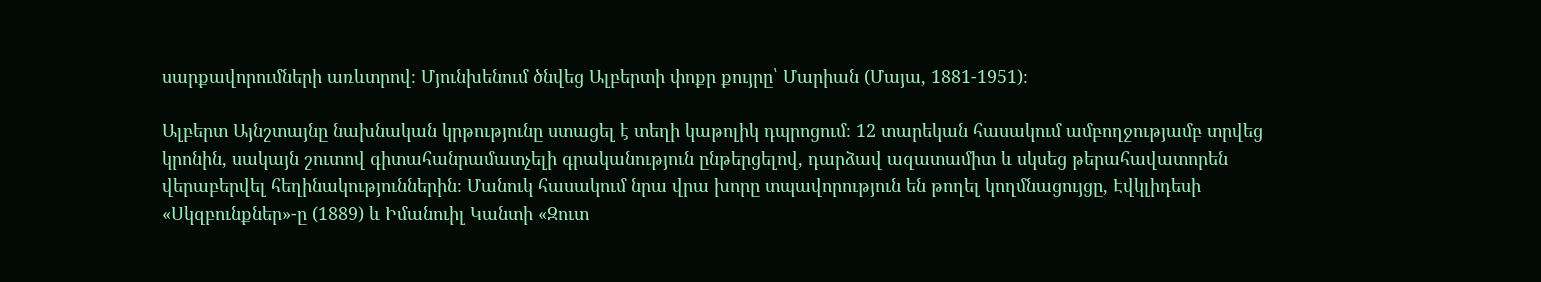սարքավորումների առևտրով։ Մյունխենում ծնվեց Ալբերտի փոքր քույրը՝ Մարիան (Մայա, 1881-1951)։

Ալբերտ Այնշտայնը նախնական կրթությունը ստացել է տեղի կաթոլիկ դպրոցում։ 12 տարեկան հասակում ամբողջությամբ տրվեց կրոնին, սակայն շուտով գիտահանրամատչելի գրականություն ընթերցելով, դարձավ ազատամիտ և սկսեց թերահավատորեն վերաբերվել հեղինակություններին։ Մանուկ հասակում նրա վրա խորը տպավորություն են թողել կողմնացույցը, Էվկլիդեսի «Սկզբունքներ»-ը (1889) և Իմանուիլ Կանտի «Զուտ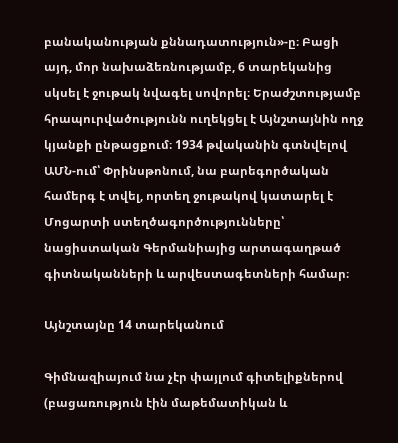բանականության քննադատություն»-ը։ Բացի այդ, մոր նախաձեռնությամբ, 6 տարեկանից սկսել է ջութակ նվագել սովորել։ Երաժշտությամբ հրապուրվածությունն ուղեկցել է Այնշտայնին ողջ կյանքի ընթացքում։ 1934 թվականին գտնվելով ԱՄՆ-ում՝ Փրինսթոնում, նա բարեգործական համերգ է տվել, որտեղ ջութակով կատարել է Մոցարտի ստեղծագործությունները՝ նացիստական Գերմանիայից արտագաղթած գիտնականների և արվեստագետների համար։

Այնշտայնը 14 տարեկանում

Գիմնազիայում նա չէր փայլում գիտելիքներով (բացառություն էին մաթեմատիկան և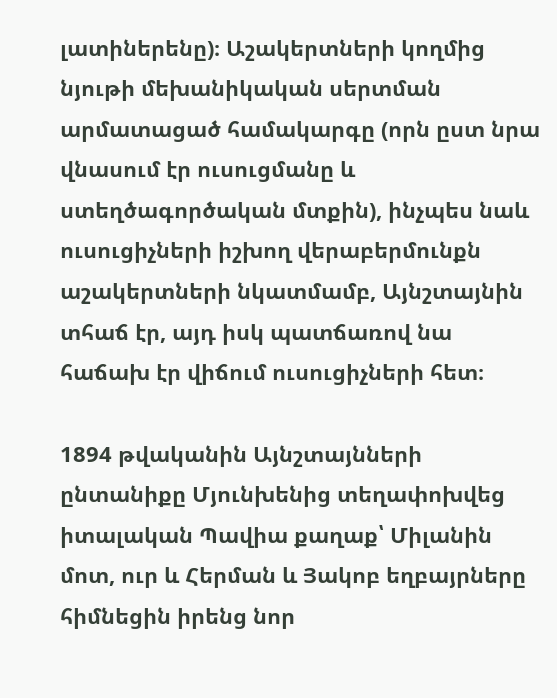լատիներենը)։ Աշակերտների կողմից նյութի մեխանիկական սերտման արմատացած համակարգը (որն ըստ նրա վնասում էր ուսուցմանը և ստեղծագործական մտքին), ինչպես նաև ուսուցիչների իշխող վերաբերմունքն աշակերտների նկատմամբ, Այնշտայնին տհաճ էր, այդ իսկ պատճառով նա հաճախ էր վիճում ուսուցիչների հետ։

1894 թվականին Այնշտայնների ընտանիքը Մյունխենից տեղափոխվեց իտալական Պավիա քաղաք՝ Միլանին մոտ, ուր և Հերման և Յակոբ եղբայրները հիմնեցին իրենց նոր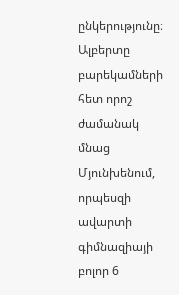ընկերությունը։ Ալբերտը բարեկամների հետ որոշ ժամանակ մնաց Մյունխենում, որպեսզի ավարտի գիմնազիայի բոլոր 6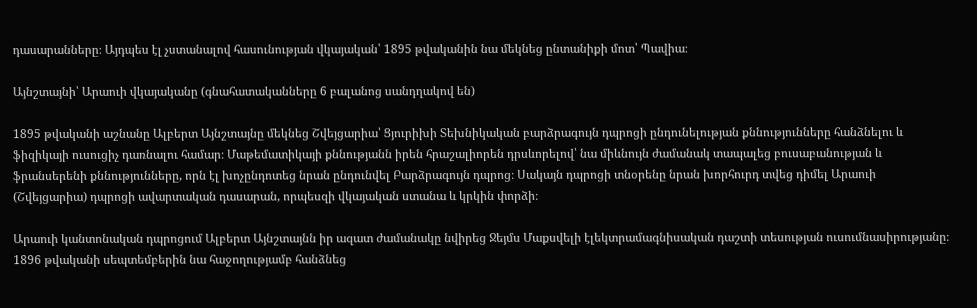դասարանները։ Այդպես էլ չստանալով հասունության վկայական՝ 1895 թվականին նա մեկնեց ընտանիքի մոտ՝ Պավիա։

Այնշտայնի՝ Արաուի վկայականը (գնահատականները 6 բալանոց սանդղակով են)

1895 թվականի աշնանը Ալբերտ Այնշտայնը մեկնեց Շվեյցարիա՝ Ցյուրիխի Տեխնիկական բարձրագույն դպրոցի ընդունելության քննությունները հանձնելու և ֆիզիկայի ուսուցիչ դառնալու համար։ Մաթեմատիկայի քննությանն իրեն հրաշալիորեն դրսևորելով՝ նա միևնույն ժամանակ տապալեց բուսաբանության և ֆրանսերենի քննությունները, որն էլ խոչընդոտեց նրան ընդունվել Բարձրագույն դպրոց։ Սակայն դպրոցի տնօրենը նրան խորհուրդ տվեց դիմել Արաուի (Շվեյցարիա) դպրոցի ավարտական դասարան, որպեսզի վկայական ստանա և կրկին փորձի։

Արաուի կանտոնական դպրոցում Ալբերտ Այնշտայնն իր ազատ ժամանակը նվիրեց Ջեյմս Մաքսվելի էլեկտրամագնիսական դաշտի տեսության ուսումնասիրությանը։ 1896 թվականի սեպտեմբերին նա հաջողությամբ հանձնեց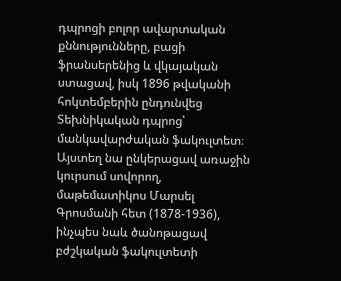դպրոցի բոլոր ավարտական քննությունները, բացի ֆրանսերենից և վկայական ստացավ, իսկ 1896 թվականի հոկտեմբերին ընդունվեց Տեխնիկական դպրոց՝ մանկավարժական ֆակուլտետ։ Այստեղ նա ընկերացավ առաջին կուրսում սովորող, մաթեմատիկոս Մարսել Գրոսմանի հետ (1878-1936), ինչպես նաև ծանոթացավ բժշկական ֆակուլտետի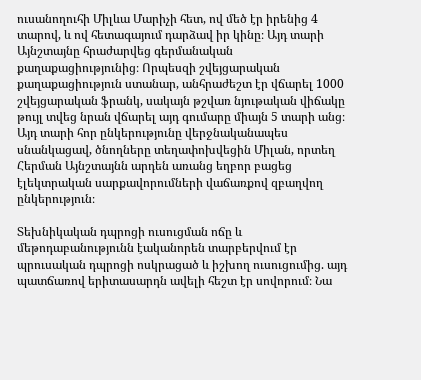ուսանողուհի Միլևա Մարիչի հետ, ով մեծ էր իրենից 4 տարով, և ով հետագայում դարձավ իր կինը։ Այդ տարի Այնշտայնը հրաժարվեց գերմանական քաղաքացիությունից։ Որպեսզի շվեյցարական քաղաքացիություն ստանար, անհրաժեշտ էր վճարել 1000 շվեյցարական ֆրանկ, սակայն թշվառ նյութական վիճակը թույլ տվեց նրան վճարել այդ գումարը միայն 5 տարի անց։ Այդ տարի հոր ընկերությունը վերջնականապես սնանկացավ, ծնողները տեղափոխվեցին Միլան, որտեղ Հերման Այնշտայնն արդեն առանց եղբոր բացեց էլեկտրական սարքավորումների վաճառքով զբաղվող ընկերություն։

Տեխնիկական դպրոցի ուսուցման ոճը և մեթոդաբանությունն էականորեն տարբերվում էր պրուսական դպրոցի ոսկրացած և իշխող ուսուցումից. այդ պատճառով երիտասարդն ավելի հեշտ էր սովորում։ Նա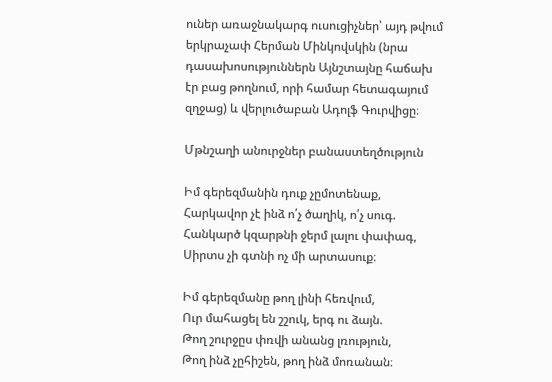ուներ առաջնակարգ ուսուցիչներ՝ այդ թվում երկրաչափ Հերման Մինկովսկին (նրա դասախոսություններն Այնշտայնը հաճախ էր բաց թողնում, որի համար հետագայում զղջաց) և վերլուծաբան Ադոլֆ Գուրվիցը։

Մթնշաղի անուրջներ բանաստեղծություն

Իմ գերեզմանին դուք չըմոտենաք,
Հարկավոր չէ ինձ ո՛չ ծաղիկ, ո՛չ սուգ.
Հանկարծ կզարթնի ջերմ լալու փափագ,
Սիրտս չի գտնի ոչ մի արտասուք։

Իմ գերեզմանը թող լինի հեռվում,
Ուր մահացել են շշուկ, երգ ու ձայն.
Թող շուրջըս փռվի անանց լռություն,
Թող ինձ չըհիշեն, թող ինձ մոռանան։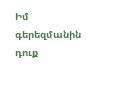Իմ գերեզմանին դուք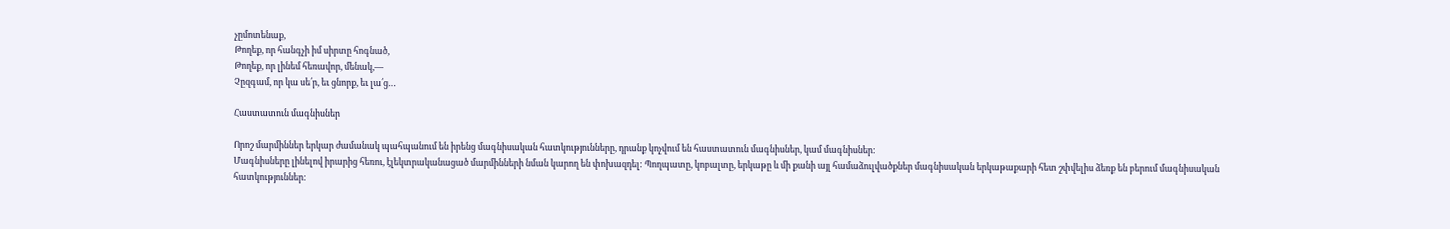չըմոտենաք,
Թողեք, որ հանգչի իմ սիրտը հոգնած,
Թողեք, որ լինեմ հեռավոր, մենակ,—
Չըզգամ, որ կա սե՛ր, եւ ցնորք, եւ լա՛ց…

Հաստատուն մագնիսներ

Որոշ մարմիններ երկար ժամանակ պահպանում են իրենց մագնիսական հատկությունները, դրանք կոչվում են հաստատուն մագնիսներ, կամ մագնիսներ:
Մագնիսները լինելով իրարից հեռու, էլեկտրականացած մարմինների նման կարող են փոխազդել: Պողպատը, կոբալտը, երկաթը և մի քանի այլ համաձուլվածքներ մագնիսական երկաթաքարի հետ շփվելիս ձեռք են բերում մագնիսական հատկություններ: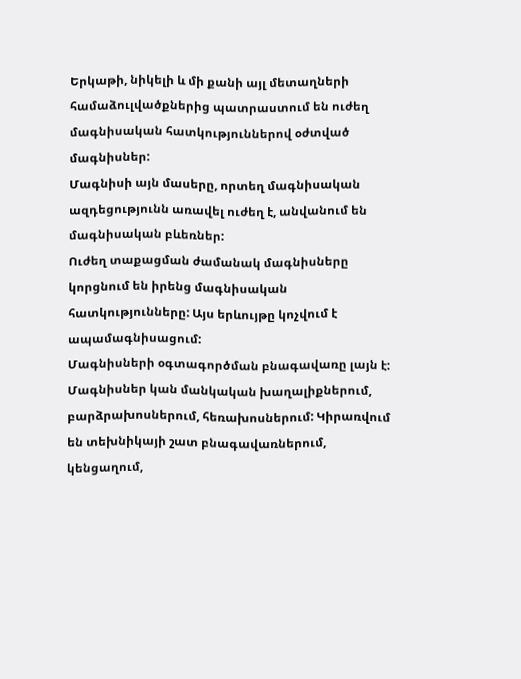Երկաթի, նիկելի և մի քանի այլ մետաղների համաձուլվածքներից պատրաստում են ուժեղ մագնիսական հատկություններով օժտված մագնիսներ:
Մագնիսի այն մասերը, որտեղ մագնիսական ազդեցությունն առավել ուժեղ է, անվանում են մագնիսական բևեռներ:
Ուժեղ տաքացման ժամանակ մագնիսները կորցնում են իրենց մագնիսական հատկությունները: Այս երևույթը կոչվում է ապամագնիսացում:
Մագնիսների օգտագործման բնագավառը լայն է: Մագնիսներ կան մանկական խաղալիքներում, բարձրախոսներում, հեռախոսներում: Կիրառվում են տեխնիկայի շատ բնագավառներում, կենցաղում,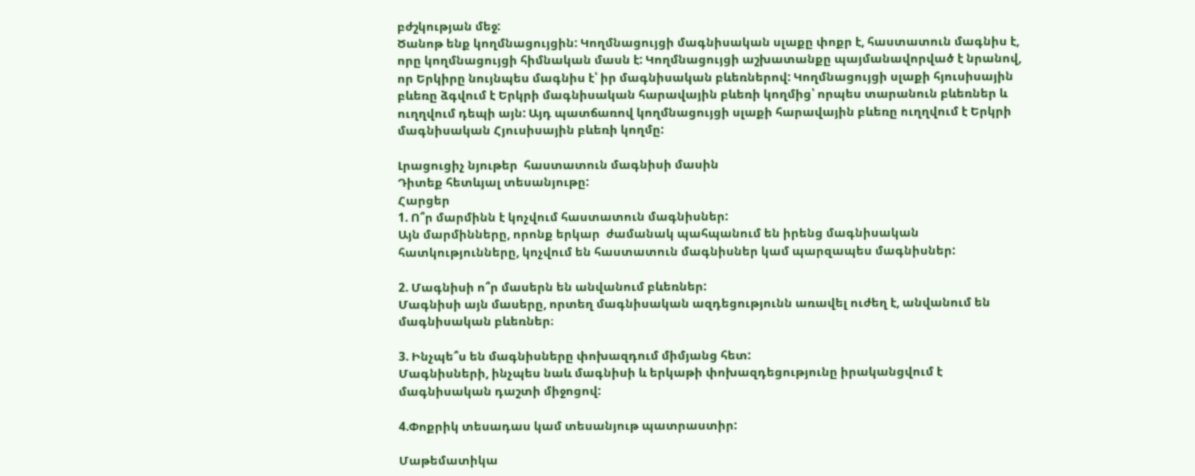բժշկության մեջ:
Ծանոթ ենք կողմնացույցին: Կողմնացույցի մագնիսական սլաքը փոքր է, հաստատուն մագնիս է, որը կողմնացույցի հիմնական մասն է: Կողմնացույցի աշխատանքը պայմանավորված է նրանով, որ Երկիրը նույնպես մագնիս է՝ իր մագնիսական բևեռներով: Կողմնացույցի սլաքի հյուսիսային բևեռը ձգվում է Երկրի մագնիսական հարավային բևեռի կողմից՝ որպես տարանուն բևեռներ և ուղղվում դեպի այն: Այդ պատճառով կողմնացույցի սլաքի հարավային բևեռը ուղղվում է Երկրի մագնիսական Հյուսիսային բևեռի կողմը:

Լրացուցիչ նյութեր  հաստատուն մագնիսի մասին
Դիտեք հետևյալ տեսանյութը:
Հարցեր
1. Ո՞ր մարմինն է կոչվում հաստատուն մագնիսներ:
Այն մարմինները, որոնք երկար  ժամանակ պահպանում են իրենց մագնիսական հատկությունները, կոչվում են հաստատուն մագնիսներ կամ պարզապես մագնիսներ:

2. Մագնիսի ո՞ր մասերն են անվանում բևեռներ:
Մագնիսի այն մասերը, որտեղ մագնիսական ազդեցությունն առավել ուժեղ է, անվանում են մագնիսական բևեռներ։

3. Ինչպե՞ս են մագնիսները փոխազդում միմյանց հետ:
Մագնիսների, ինչպես նաև մագնիսի և երկաթի փոխազդեցությունը իրականցվում է մագնիսական դաշտի միջոցով:

4.Փոքրիկ տեսադաս կամ տեսանյութ պատրաստիր:

Մաթեմատիկա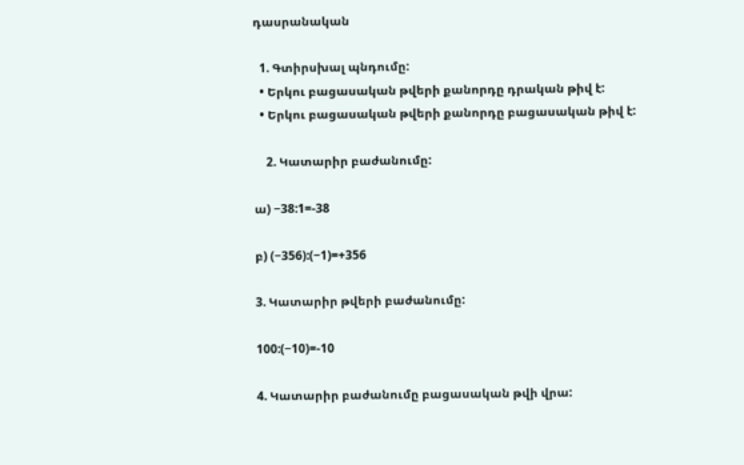դասրանական

  1. Գտիրսխալ պնդումը:
  • Երկու բացասական թվերի քանորդը դրական թիվ է:
  • Երկու բացասական թվերի քանորդը բացասական թիվ է:

    2. Կատարիր բաժանումը:

ա) −38:1=-38

բ) (−356):(−1)=+356

3. Կատարիր թվերի բաժանումը:

100:(−10)=-10

4. Կատարիր բաժանումը բացասական թվի վրա: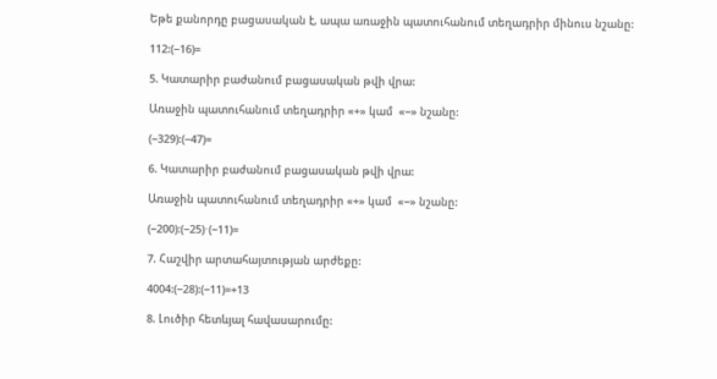Եթե քանորդը բացասական է, ապա առաջին պատուհանում տեղադրիր մինուս նշանը:

112:(−16)=

5. Կատարիր բաժանում բացասական թվի վրա:

Առաջին պատուհանում տեղադրիր «+» կամ  «−» նշանը:

(−329):(−47)=

6. Կատարիր բաժանում բացասական թվի վրա:

Առաջին պատուհանում տեղադրիր «+» կամ  «−» նշանը:

(−200):(−25)⋅(−11)=

7. Հաշվիր արտահայտության արժեքը:

4004:(−28):(−11)=+13

8. Լուծիր հետևյալ հավասարումը: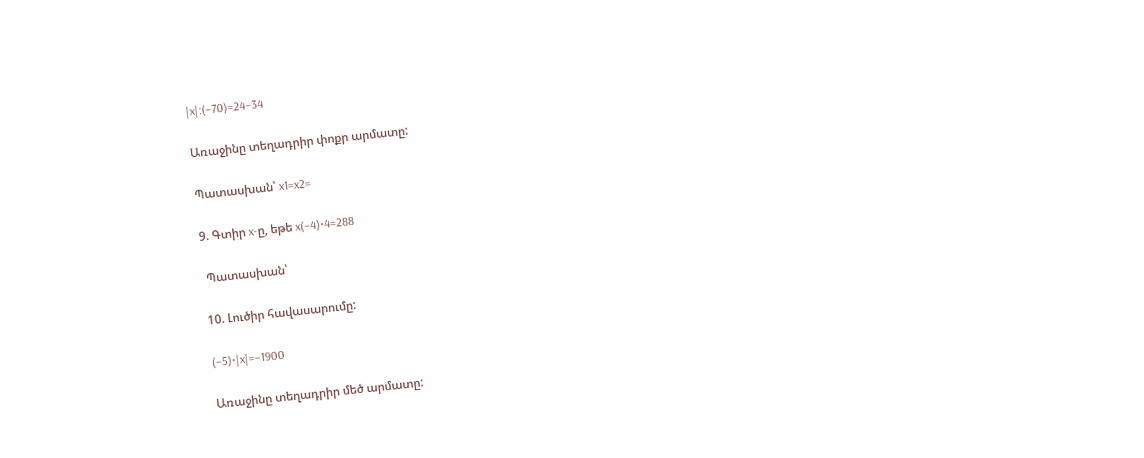|x|:(−70)=24−34

Առաջինը տեղադրիր փոքր արմատը:

Պատասխան՝ x1=x2=

9. Գտիր x-ը, եթե x(−4)⋅4=288

 Պատասխան՝

10. Լուծիր հավասարումը:

(−5)⋅|x|=−1900

Առաջինը տեղադրիր մեծ արմատը: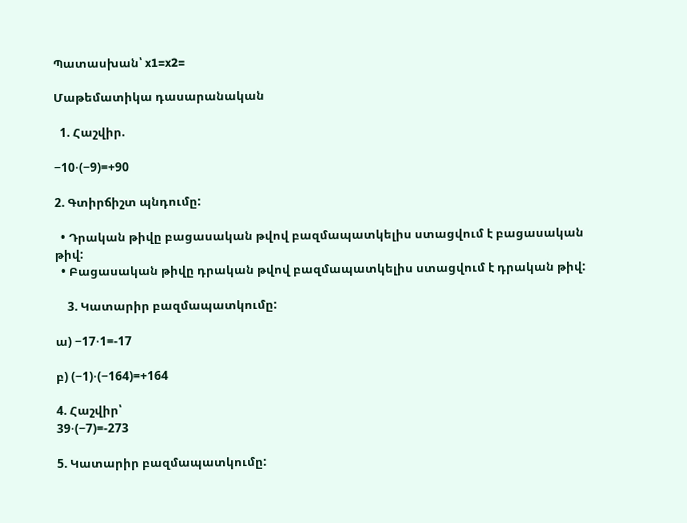Պատասխան՝ x1=x2=

Մաթեմատիկա դասարանական

  1. Հաշվիր.

−10⋅(−9)=+90

2. Գտիրճիշտ պնդումը:

  • Դրական թիվը բացասական թվով բազմապատկելիս ստացվում է բացասական թիվ:
  • Բացասական թիվը դրական թվով բազմապատկելիս ստացվում է դրական թիվ:

    3. Կատարիր բազմապատկումը:

ա) −17⋅1=-17

բ) (−1)⋅(−164)=+164

4. Հաշվիր՝
39⋅(−7)=-273

5. Կատարիր բազմապատկումը: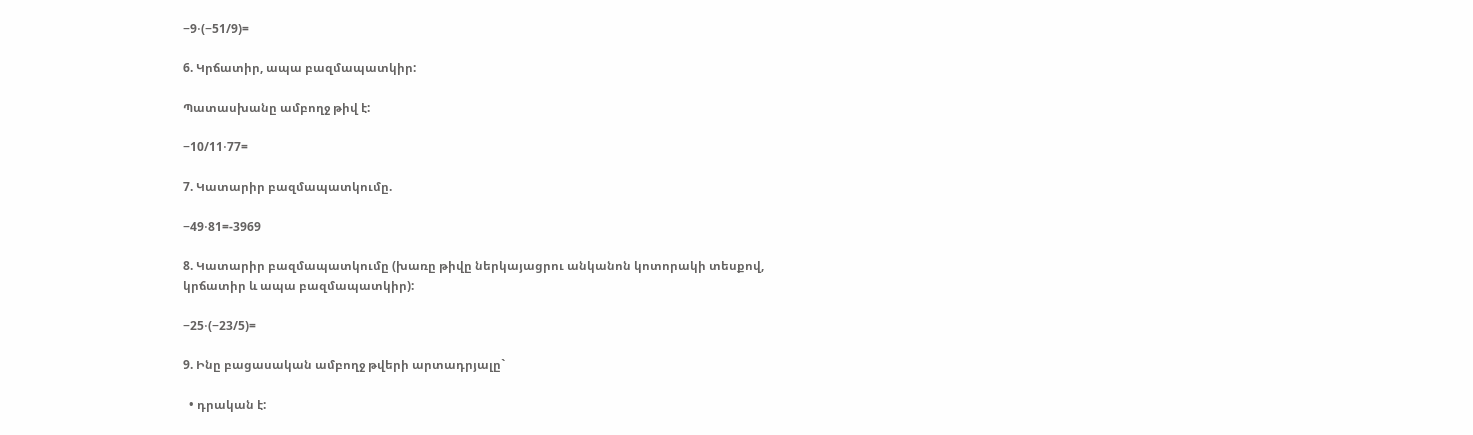−9⋅(−51/9)=

6. Կրճատիր, ապա բազմապատկիր:

Պատասխանը ամբողջ թիվ է:

−10/11⋅77=

7. Կատարիր բազմապատկումը.

−49⋅81=-3969

8. Կատարիր բազմապատկումը (խառը թիվը ներկայացրու անկանոն կոտորակի տեսքով, կրճատիր և ապա բազմապատկիր):

−25⋅(−23/5)=

9. Ինը բացասական ամբողջ թվերի արտադրյալը`

  • դրական է: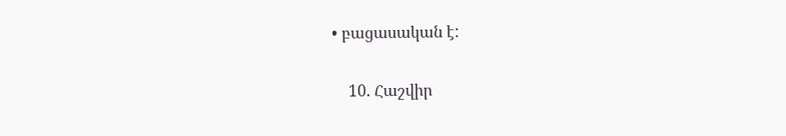• բացասական է:

    10. Հաշվիր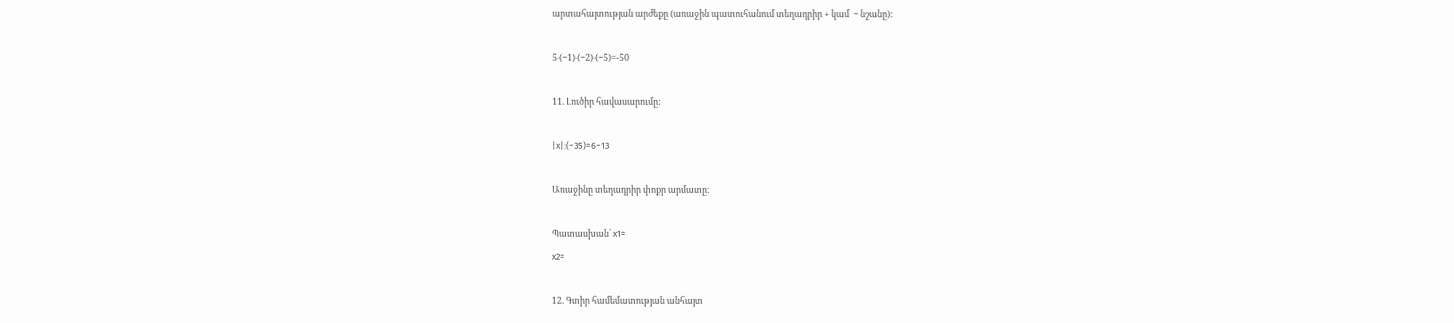արտահայտության արժեքը (առաջին պատուհանում տեղադրիր + կամ  − նշանը):

5⋅(−1)⋅(−2)⋅(−5)=-50

11. Լուծիր հավասարումը:

|x|:(−35)=6−13

Առաջինը տեղադրիր փոքր արմատը:

Պատասխան՝ x1=
x2=

12. Գտիր համեմատության անհայտ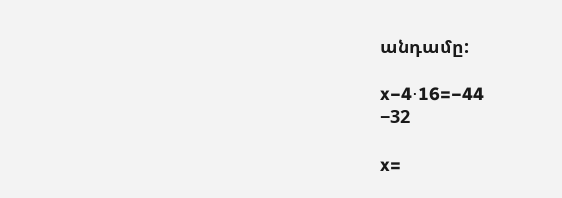անդամը:

x−4⋅16=−44
−32

x=